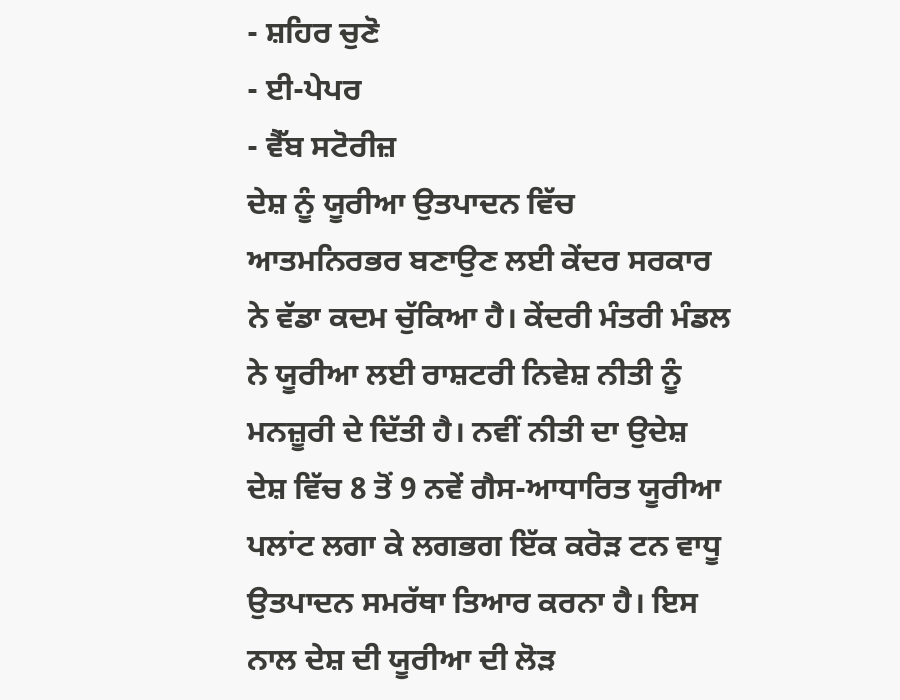- ਸ਼ਹਿਰ ਚੁਣੋ
- ਈ-ਪੇਪਰ
- ਵੈੱਬ ਸਟੋਰੀਜ਼
ਦੇਸ਼ ਨੂੰ ਯੂਰੀਆ ਉਤਪਾਦਨ ਵਿੱਚ ਆਤਮਨਿਰਭਰ ਬਣਾਉਣ ਲਈ ਕੇਂਦਰ ਸਰਕਾਰ ਨੇ ਵੱਡਾ ਕਦਮ ਚੁੱਕਿਆ ਹੈ। ਕੇਂਦਰੀ ਮੰਤਰੀ ਮੰਡਲ ਨੇ ਯੂਰੀਆ ਲਈ ਰਾਸ਼ਟਰੀ ਨਿਵੇਸ਼ ਨੀਤੀ ਨੂੰ ਮਨਜ਼ੂਰੀ ਦੇ ਦਿੱਤੀ ਹੈ। ਨਵੀਂ ਨੀਤੀ ਦਾ ਉਦੇਸ਼ ਦੇਸ਼ ਵਿੱਚ 8 ਤੋਂ 9 ਨਵੇਂ ਗੈਸ-ਆਧਾਰਿਤ ਯੂਰੀਆ ਪਲਾਂਟ ਲਗਾ ਕੇ ਲਗਭਗ ਇੱਕ ਕਰੋੜ ਟਨ ਵਾਧੂ ਉਤਪਾਦਨ ਸਮਰੱਥਾ ਤਿਆਰ ਕਰਨਾ ਹੈ। ਇਸ ਨਾਲ ਦੇਸ਼ ਦੀ ਯੂਰੀਆ ਦੀ ਲੋੜ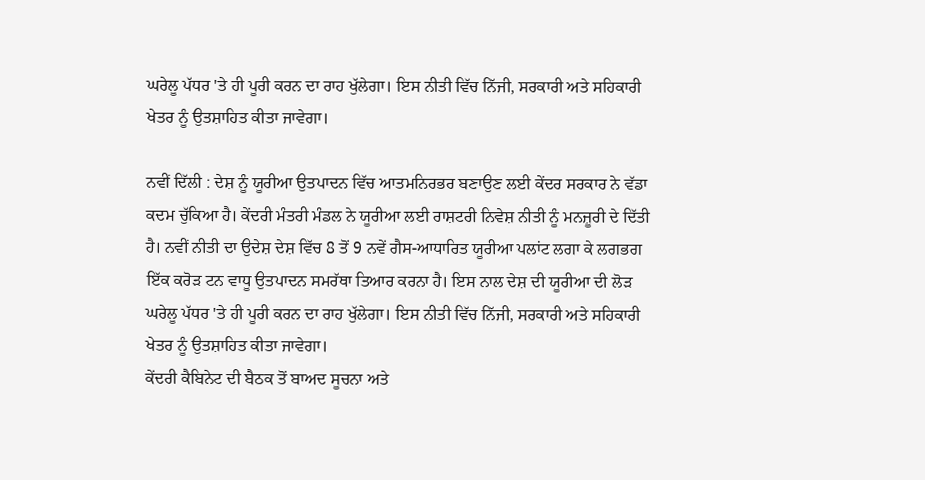ਘਰੇਲੂ ਪੱਧਰ 'ਤੇ ਹੀ ਪੂਰੀ ਕਰਨ ਦਾ ਰਾਹ ਖੁੱਲੇਗਾ। ਇਸ ਨੀਤੀ ਵਿੱਚ ਨਿੱਜੀ, ਸਰਕਾਰੀ ਅਤੇ ਸਹਿਕਾਰੀ ਖੇਤਰ ਨੂੰ ਉਤਸ਼ਾਹਿਤ ਕੀਤਾ ਜਾਵੇਗਾ।

ਨਵੀਂ ਦਿੱਲੀ : ਦੇਸ਼ ਨੂੰ ਯੂਰੀਆ ਉਤਪਾਦਨ ਵਿੱਚ ਆਤਮਨਿਰਭਰ ਬਣਾਉਣ ਲਈ ਕੇਂਦਰ ਸਰਕਾਰ ਨੇ ਵੱਡਾ ਕਦਮ ਚੁੱਕਿਆ ਹੈ। ਕੇਂਦਰੀ ਮੰਤਰੀ ਮੰਡਲ ਨੇ ਯੂਰੀਆ ਲਈ ਰਾਸ਼ਟਰੀ ਨਿਵੇਸ਼ ਨੀਤੀ ਨੂੰ ਮਨਜ਼ੂਰੀ ਦੇ ਦਿੱਤੀ ਹੈ। ਨਵੀਂ ਨੀਤੀ ਦਾ ਉਦੇਸ਼ ਦੇਸ਼ ਵਿੱਚ 8 ਤੋਂ 9 ਨਵੇਂ ਗੈਸ-ਆਧਾਰਿਤ ਯੂਰੀਆ ਪਲਾਂਟ ਲਗਾ ਕੇ ਲਗਭਗ ਇੱਕ ਕਰੋੜ ਟਨ ਵਾਧੂ ਉਤਪਾਦਨ ਸਮਰੱਥਾ ਤਿਆਰ ਕਰਨਾ ਹੈ। ਇਸ ਨਾਲ ਦੇਸ਼ ਦੀ ਯੂਰੀਆ ਦੀ ਲੋੜ ਘਰੇਲੂ ਪੱਧਰ 'ਤੇ ਹੀ ਪੂਰੀ ਕਰਨ ਦਾ ਰਾਹ ਖੁੱਲੇਗਾ। ਇਸ ਨੀਤੀ ਵਿੱਚ ਨਿੱਜੀ, ਸਰਕਾਰੀ ਅਤੇ ਸਹਿਕਾਰੀ ਖੇਤਰ ਨੂੰ ਉਤਸ਼ਾਹਿਤ ਕੀਤਾ ਜਾਵੇਗਾ।
ਕੇਂਦਰੀ ਕੈਬਿਨੇਟ ਦੀ ਬੈਠਕ ਤੋਂ ਬਾਅਦ ਸੂਚਨਾ ਅਤੇ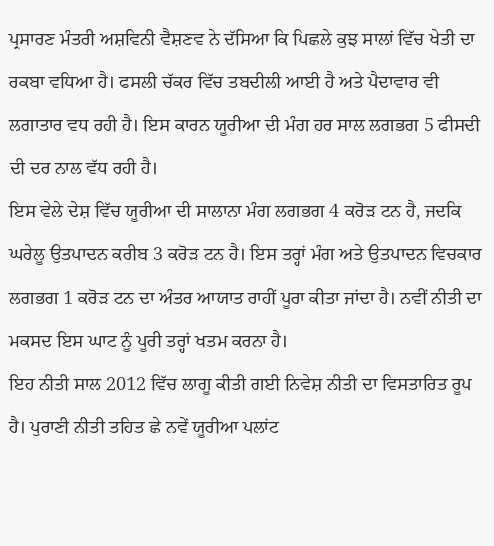ਪ੍ਰਸਾਰਣ ਮੰਤਰੀ ਅਸ਼ਵਿਨੀ ਵੈਸ਼ਣਵ ਨੇ ਦੱਸਿਆ ਕਿ ਪਿਛਲੇ ਕੁਝ ਸਾਲਾਂ ਵਿੱਚ ਖੇਤੀ ਦਾ ਰਕਬਾ ਵਧਿਆ ਹੈ। ਫਸਲੀ ਚੱਕਰ ਵਿੱਚ ਤਬਦੀਲੀ ਆਈ ਹੈ ਅਤੇ ਪੈਦਾਵਾਰ ਵੀ ਲਗਾਤਾਰ ਵਧ ਰਹੀ ਹੈ। ਇਸ ਕਾਰਨ ਯੂਰੀਆ ਦੀ ਮੰਗ ਹਰ ਸਾਲ ਲਗਭਗ 5 ਫੀਸਦੀ ਦੀ ਦਰ ਨਾਲ ਵੱਧ ਰਹੀ ਹੈ।
ਇਸ ਵੇਲੇ ਦੇਸ਼ ਵਿੱਚ ਯੂਰੀਆ ਦੀ ਸਾਲਾਨਾ ਮੰਗ ਲਗਭਗ 4 ਕਰੋੜ ਟਨ ਹੈ, ਜਦਕਿ ਘਰੇਲੂ ਉਤਪਾਦਨ ਕਰੀਬ 3 ਕਰੋੜ ਟਨ ਹੈ। ਇਸ ਤਰ੍ਹਾਂ ਮੰਗ ਅਤੇ ਉਤਪਾਦਨ ਵਿਚਕਾਰ ਲਗਭਗ 1 ਕਰੋੜ ਟਨ ਦਾ ਅੰਤਰ ਆਯਾਤ ਰਾਹੀਂ ਪੂਰਾ ਕੀਤਾ ਜਾਂਦਾ ਹੈ। ਨਵੀਂ ਨੀਤੀ ਦਾ ਮਕਸਦ ਇਸ ਘਾਟ ਨੂੰ ਪੂਰੀ ਤਰ੍ਹਾਂ ਖਤਮ ਕਰਨਾ ਹੈ।
ਇਹ ਨੀਤੀ ਸਾਲ 2012 ਵਿੱਚ ਲਾਗੂ ਕੀਤੀ ਗਈ ਨਿਵੇਸ਼ ਨੀਤੀ ਦਾ ਵਿਸਤਾਰਿਤ ਰੂਪ ਹੈ। ਪੁਰਾਣੀ ਨੀਤੀ ਤਹਿਤ ਛੇ ਨਵੇਂ ਯੂਰੀਆ ਪਲਾਂਟ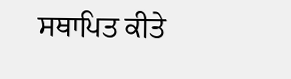ਸਥਾਪਿਤ ਕੀਤੇ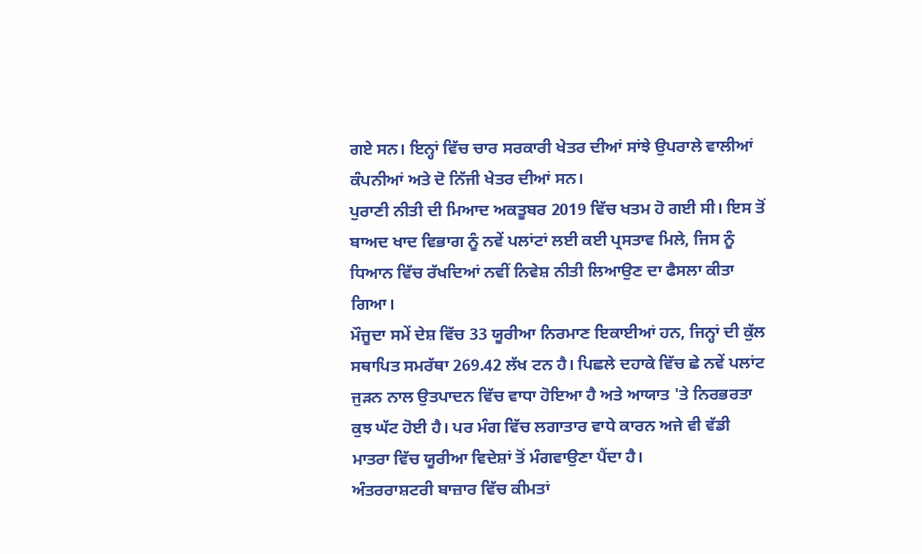ਗਏ ਸਨ। ਇਨ੍ਹਾਂ ਵਿੱਚ ਚਾਰ ਸਰਕਾਰੀ ਖੇਤਰ ਦੀਆਂ ਸਾਂਝੇ ਉਪਰਾਲੇ ਵਾਲੀਆਂ ਕੰਪਨੀਆਂ ਅਤੇ ਦੋ ਨਿੱਜੀ ਖੇਤਰ ਦੀਆਂ ਸਨ।
ਪੁਰਾਣੀ ਨੀਤੀ ਦੀ ਮਿਆਦ ਅਕਤੂਬਰ 2019 ਵਿੱਚ ਖਤਮ ਹੋ ਗਈ ਸੀ। ਇਸ ਤੋਂ ਬਾਅਦ ਖਾਦ ਵਿਭਾਗ ਨੂੰ ਨਵੇਂ ਪਲਾਂਟਾਂ ਲਈ ਕਈ ਪ੍ਰਸਤਾਵ ਮਿਲੇ, ਜਿਸ ਨੂੰ ਧਿਆਨ ਵਿੱਚ ਰੱਖਦਿਆਂ ਨਵੀਂ ਨਿਵੇਸ਼ ਨੀਤੀ ਲਿਆਉਣ ਦਾ ਫੈਸਲਾ ਕੀਤਾ ਗਿਆ।
ਮੌਜੂਦਾ ਸਮੇਂ ਦੇਸ਼ ਵਿੱਚ 33 ਯੂਰੀਆ ਨਿਰਮਾਣ ਇਕਾਈਆਂ ਹਨ, ਜਿਨ੍ਹਾਂ ਦੀ ਕੁੱਲ ਸਥਾਪਿਤ ਸਮਰੱਥਾ 269.42 ਲੱਖ ਟਨ ਹੈ। ਪਿਛਲੇ ਦਹਾਕੇ ਵਿੱਚ ਛੇ ਨਵੇਂ ਪਲਾਂਟ ਜੁੜਨ ਨਾਲ ਉਤਪਾਦਨ ਵਿੱਚ ਵਾਧਾ ਹੋਇਆ ਹੈ ਅਤੇ ਆਯਾਤ 'ਤੇ ਨਿਰਭਰਤਾ ਕੁਝ ਘੱਟ ਹੋਈ ਹੈ। ਪਰ ਮੰਗ ਵਿੱਚ ਲਗਾਤਾਰ ਵਾਧੇ ਕਾਰਨ ਅਜੇ ਵੀ ਵੱਡੀ ਮਾਤਰਾ ਵਿੱਚ ਯੂਰੀਆ ਵਿਦੇਸ਼ਾਂ ਤੋਂ ਮੰਗਵਾਉਣਾ ਪੈਂਦਾ ਹੈ।
ਅੰਤਰਰਾਸ਼ਟਰੀ ਬਾਜ਼ਾਰ ਵਿੱਚ ਕੀਮਤਾਂ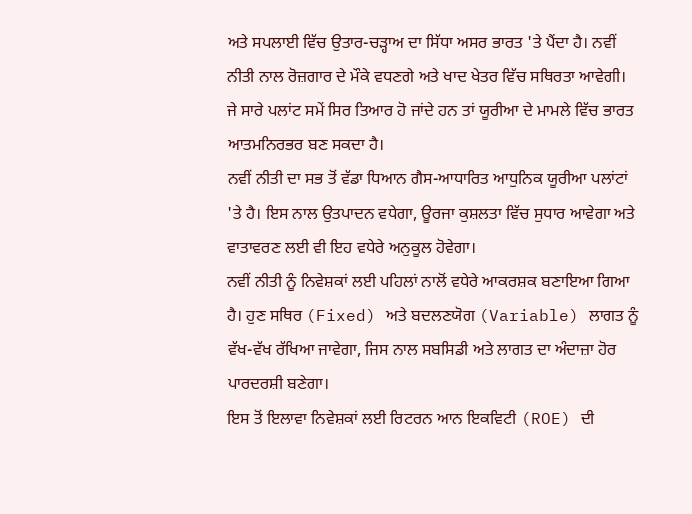ਅਤੇ ਸਪਲਾਈ ਵਿੱਚ ਉਤਾਰ-ਚੜ੍ਹਾਅ ਦਾ ਸਿੱਧਾ ਅਸਰ ਭਾਰਤ 'ਤੇ ਪੈਂਦਾ ਹੈ। ਨਵੀਂ ਨੀਤੀ ਨਾਲ ਰੋਜ਼ਗਾਰ ਦੇ ਮੌਕੇ ਵਧਣਗੇ ਅਤੇ ਖਾਦ ਖੇਤਰ ਵਿੱਚ ਸਥਿਰਤਾ ਆਵੇਗੀ। ਜੇ ਸਾਰੇ ਪਲਾਂਟ ਸਮੇਂ ਸਿਰ ਤਿਆਰ ਹੋ ਜਾਂਦੇ ਹਨ ਤਾਂ ਯੂਰੀਆ ਦੇ ਮਾਮਲੇ ਵਿੱਚ ਭਾਰਤ ਆਤਮਨਿਰਭਰ ਬਣ ਸਕਦਾ ਹੈ।
ਨਵੀਂ ਨੀਤੀ ਦਾ ਸਭ ਤੋਂ ਵੱਡਾ ਧਿਆਨ ਗੈਸ-ਆਧਾਰਿਤ ਆਧੁਨਿਕ ਯੂਰੀਆ ਪਲਾਂਟਾਂ 'ਤੇ ਹੈ। ਇਸ ਨਾਲ ਉਤਪਾਦਨ ਵਧੇਗਾ, ਊਰਜਾ ਕੁਸ਼ਲਤਾ ਵਿੱਚ ਸੁਧਾਰ ਆਵੇਗਾ ਅਤੇ ਵਾਤਾਵਰਣ ਲਈ ਵੀ ਇਹ ਵਧੇਰੇ ਅਨੁਕੂਲ ਹੋਵੇਗਾ।
ਨਵੀਂ ਨੀਤੀ ਨੂੰ ਨਿਵੇਸ਼ਕਾਂ ਲਈ ਪਹਿਲਾਂ ਨਾਲੋਂ ਵਧੇਰੇ ਆਕਰਸ਼ਕ ਬਣਾਇਆ ਗਿਆ ਹੈ। ਹੁਣ ਸਥਿਰ (Fixed) ਅਤੇ ਬਦਲਣਯੋਗ (Variable) ਲਾਗਤ ਨੂੰ ਵੱਖ-ਵੱਖ ਰੱਖਿਆ ਜਾਵੇਗਾ, ਜਿਸ ਨਾਲ ਸਬਸਿਡੀ ਅਤੇ ਲਾਗਤ ਦਾ ਅੰਦਾਜ਼ਾ ਹੋਰ ਪਾਰਦਰਸ਼ੀ ਬਣੇਗਾ।
ਇਸ ਤੋਂ ਇਲਾਵਾ ਨਿਵੇਸ਼ਕਾਂ ਲਈ ਰਿਟਰਨ ਆਨ ਇਕਵਿਟੀ (ROE) ਦੀ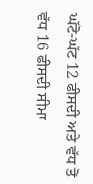ਘੱਟੋ-ਘੱਟ 12 ਫੀਸਦੀ ਅਤੇ ਵੱਧ ਤੋਂ ਵੱਧ 16 ਫੀਸਦੀ ਸੀਮਾ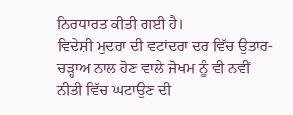ਨਿਰਧਾਰਤ ਕੀਤੀ ਗਈ ਹੈ।
ਵਿਦੇਸ਼ੀ ਮੁਦਰਾ ਦੀ ਵਟਾਂਦਰਾ ਦਰ ਵਿੱਚ ਉਤਾਰ-ਚੜ੍ਹਾਅ ਨਾਲ ਹੋਣ ਵਾਲੇ ਜੋਖਮ ਨੂੰ ਵੀ ਨਵੀਂ ਨੀਤੀ ਵਿੱਚ ਘਟਾਉਣ ਦੀ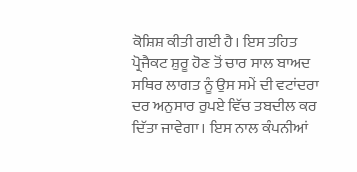ਕੋਸ਼ਿਸ਼ ਕੀਤੀ ਗਈ ਹੈ। ਇਸ ਤਹਿਤ ਪ੍ਰੋਜੈਕਟ ਸ਼ੁਰੂ ਹੋਣ ਤੋਂ ਚਾਰ ਸਾਲ ਬਾਅਦ ਸਥਿਰ ਲਾਗਤ ਨੂੰ ਉਸ ਸਮੇਂ ਦੀ ਵਟਾਂਦਰਾ ਦਰ ਅਨੁਸਾਰ ਰੁਪਏ ਵਿੱਚ ਤਬਦੀਲ ਕਰ ਦਿੱਤਾ ਜਾਵੇਗਾ। ਇਸ ਨਾਲ ਕੰਪਨੀਆਂ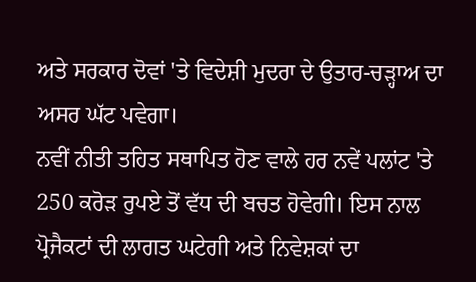ਅਤੇ ਸਰਕਾਰ ਦੋਵਾਂ 'ਤੇ ਵਿਦੇਸ਼ੀ ਮੁਦਰਾ ਦੇ ਉਤਾਰ-ਚੜ੍ਹਾਅ ਦਾ ਅਸਰ ਘੱਟ ਪਵੇਗਾ।
ਨਵੀਂ ਨੀਤੀ ਤਹਿਤ ਸਥਾਪਿਤ ਹੋਣ ਵਾਲੇ ਹਰ ਨਵੇਂ ਪਲਾਂਟ 'ਤੇ 250 ਕਰੋੜ ਰੁਪਏ ਤੋਂ ਵੱਧ ਦੀ ਬਚਤ ਹੋਵੇਗੀ। ਇਸ ਨਾਲ ਪ੍ਰੋਜੈਕਟਾਂ ਦੀ ਲਾਗਤ ਘਟੇਗੀ ਅਤੇ ਨਿਵੇਸ਼ਕਾਂ ਦਾ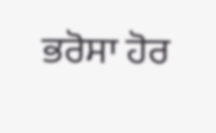ਭਰੋਸਾ ਹੋਰ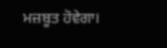ਮਜ਼ਬੂਤ ਹੋਵੇਗਾ।